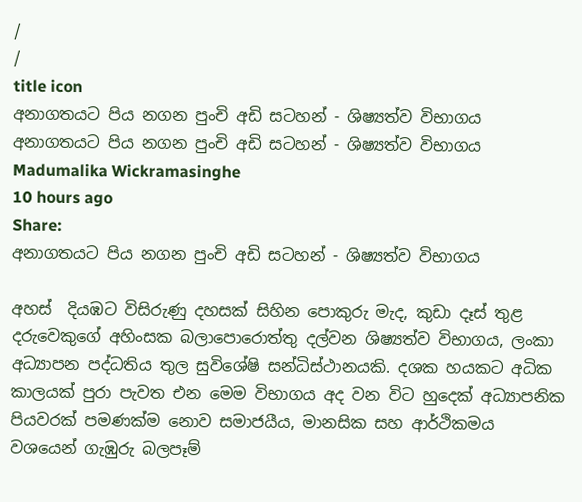/
/
title icon
අනාගතයට පිය නගන පුංචි අඩි සටහන් - ශිෂ්‍යත්ව විභාගය
අනාගතයට පිය නගන පුංචි අඩි සටහන් - ශිෂ්‍යත්ව විභාගය
Madumalika Wickramasinghe
10 hours ago
Share:
අනාගතයට පිය නගන පුංචි අඩි සටහන් - ශිෂ්‍යත්ව විභාගය

අහස්  දියඹට විසිරුණු දහසක් සිහින පොකුරු මැද, කුඩා දෑස් තුළ දරුවෙකුගේ අහිංසක බලාපොරොත්තු දල්වන ශිෂ්‍යත්ව විභාගය, ලංකා අධ්‍යාපන පද්ධතිය තුල සුවිශේෂි සන්ධිස්ථානයකි. දශක හයකට අධික කාලයක් පුරා පැවත එන මෙම විභාගය අද වන විට හුදෙක් අධ්‍යාපනික පියවරක් පමණක්ම නොව සමාජයීය, මානසික සහ ආර්ථිකමය වශයෙන් ගැඹුරු බලපෑම්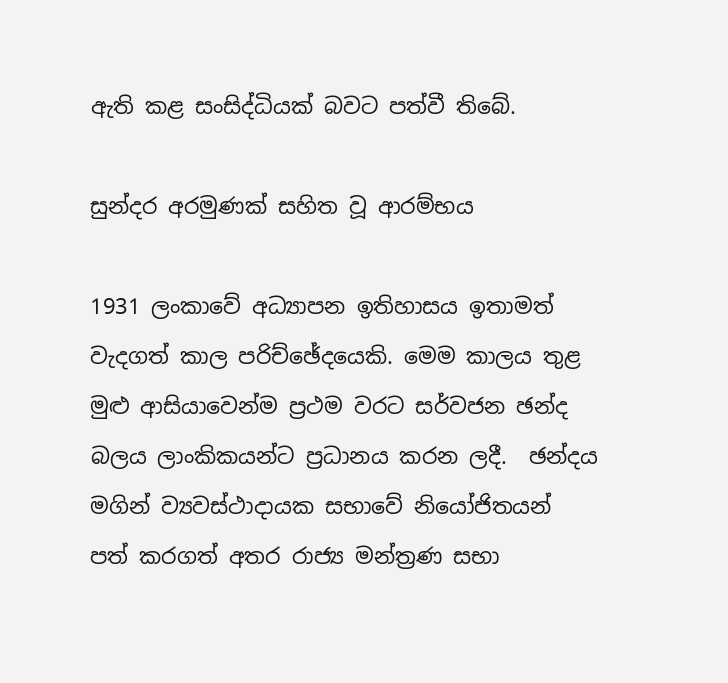ඇති කළ සංසිද්ධියක් බවට පත්වී තිබේ.

සුන්දර අරමුණක් සහිත වූ ආරම්භය

1931 ලංකාවේ අධ්‍යාපන ඉතිහාසය ඉතාමත් වැදගත් කාල පරිච්ඡේදයෙකි. මෙම කාලය තුළ මුළු ආසියාවෙන්ම ප්‍රථම වරට සර්වජන ඡන්ද බලය ලාංකිකයන්ට ප්‍රධානය කරන ලදී.  ඡන්දය මගින් ව්‍යවස්ථාදායක සභාවේ නියෝජිතයන් පත් කරගත් අතර රාජ්‍ය මන්ත්‍රණ සභා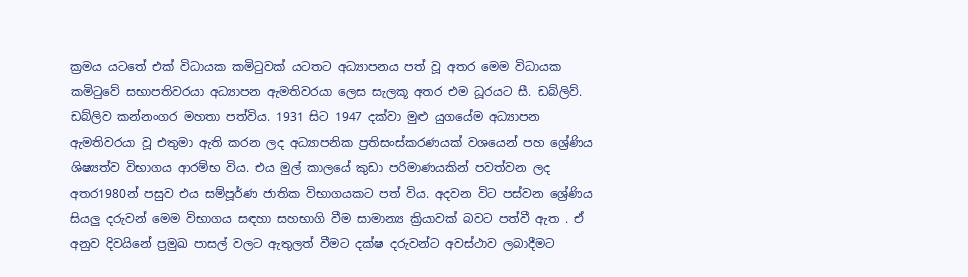ක්‍රමය යටතේ එක් විධායක කමිටුවක් යටතට අධ්‍යාපනය පත් වූ අතර මෙම විධායක කමිටුවේ සභාපතිවරයා අධ්‍යාපන ඇමතිවරයා ලෙස සැලකූ අතර එම ධූරයට සී. ඩබ්ලිව්. ඩබ්ලිව කන්නංගර මහතා පත්විය. 1931 සිට 1947 දක්වා මුළු යුගයේම අධ්‍යාපන ඇමතිවරයා වූ එතුමා ඇති කරන ලද අධ්‍යාපනික ප්‍රතිසංස්කරණයක් වශයෙන් පහ ශ්‍රේණිය ශිෂ්‍යත්ව විභාගය ආරම්භ විය. එය මුල් කාලයේ කුඩා පරිමාණයකින් පවත්වන ලද අතර1980න් පසුව එය සම්පූර්ණ ජාතික විභාගයකට පත් විය. අදවන විට පස්වන ශ්‍රේණිය සියලු දරුවන් මෙම විභාගය සඳහා සහභාගි වීම සාමාන්‍ය ක්‍රියාවක් බවට පත්වී ඇත . ඒ අනුව දිවයිනේ ප්‍රමුඛ පාසල් වලට ඇතුලත් වීමට දක්ෂ දරුවන්ට අවස්ථාව ලබාදීමට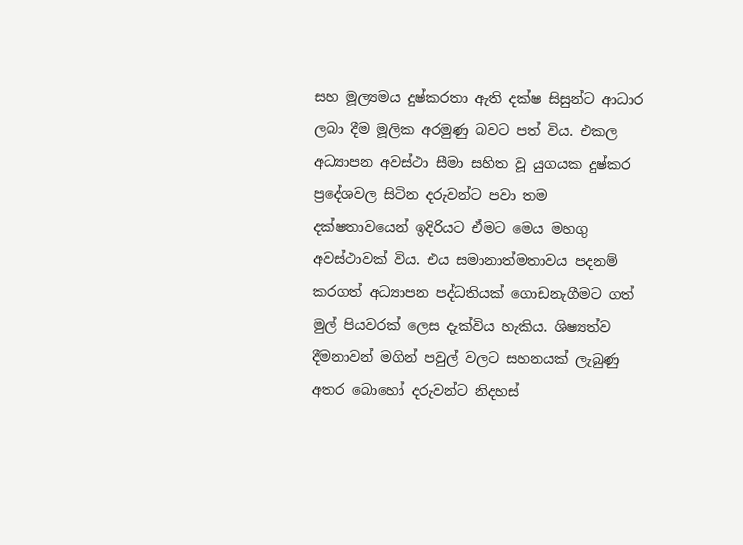සහ මූල්‍යමය දුෂ්කරතා ඇති දක්ෂ සිසුන්ට ආධාර ලබා දීම මූලික අරමුණු බවට පත් විය. එකල අධ්‍යාපන අවස්ථා සීමා සහිත වූ යුගයක දුෂ්කර ප්‍රදේශවල සිටින දරුවන්ට පවා තම දක්ෂතාවයෙන් ඉදිරියට ඒමට මෙය මහගු අවස්ථාවක් විය. එය සමානාත්මතාවය පදනම් කරගත් අධ්‍යාපන පද්ධතියක් ගොඩනැගීමට ගත් මුල් පියවරක් ලෙස දැක්විය හැකිය. ශිෂ්‍යත්ව දීමනාවන් මගින් පවුල් වලට සහනයක් ලැබුණු අතර බොහෝ දරුවන්ට නිදහස්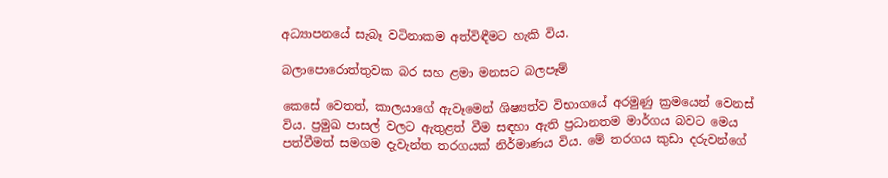අධ්‍යාපනයේ සැබෑ වටිනාකම අත්විඳීමට හැකි විය.

බලාපොරොත්තුවක බර සහ ළමා මනසට බලපෑම්

කෙසේ වෙතත්, කාලයාගේ ඇවෑමෙන් ශිෂ්‍යත්ව විභාගයේ අරමුණු ක්‍රමයෙන් වෙනස් විය. ප්‍රමුඛ පාසල් වලට ඇතුළත් වීම සඳහා ඇති ප්‍රධානතම මාර්ගය බවට මෙය පත්වීමත් සමගම දැවැන්ත තරගයක් නිර්මාණය විය. මේ තරගය කුඩා දරුවන්ගේ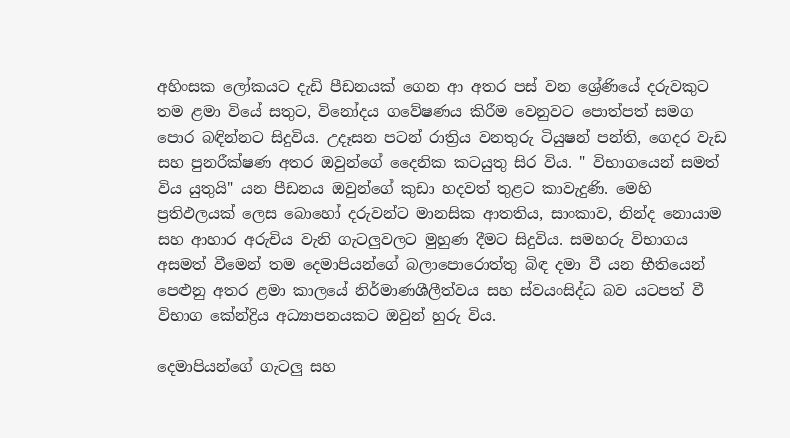අහිංසක ලෝකයට දැඩි පීඩනයක් ගෙන ආ අතර පස් වන ශ්‍රේණියේ දරුවකුට තම ළමා වියේ සතුට, විනෝදය ගවේෂණය කිරීම වෙනුවට පොත්පත් සමග පොර බඳින්නට සිදුවිය. උදෑසන පටන් රාත්‍රිය වනතුරු ටියුෂන් පන්ති, ගෙදර වැඩ සහ පුනරීක්ෂණ අතර ඔවුන්ගේ දෛනික කටයුතු සිර විය. " විභාගයෙන් සමත් විය යුතුයි" යන පීඩනය ඔවුන්ගේ කුඩා හදවත් තුළට කාවැදුණි. මෙහි ප්‍රතිඵලයක් ලෙස බොහෝ දරුවන්ට මානසික ආතතිය, සාංකාව, නින්ද නොයාම සහ ආහාර අරුචිය වැනි ගැටලුවලට මුහුණ දීමට සිදුවිය. සමහරු විභාගය අසමත් වීමෙන් තම දෙමාපියන්ගේ බලාපොරොත්තු බිඳ දමා වී යන භීතියෙන් පෙළුනු අතර ළමා කාලයේ නිර්මාණශීලීත්වය සහ ස්වයංසිද්ධ බව යටපත් වී විභාග කේන්ද්‍රිය අධ්‍යාපනයකට ඔවුන් හුරු විය.

දෙමාපියන්ගේ ගැටලු සහ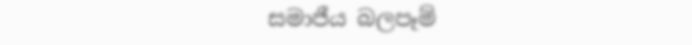සමාජීය බලපෑම්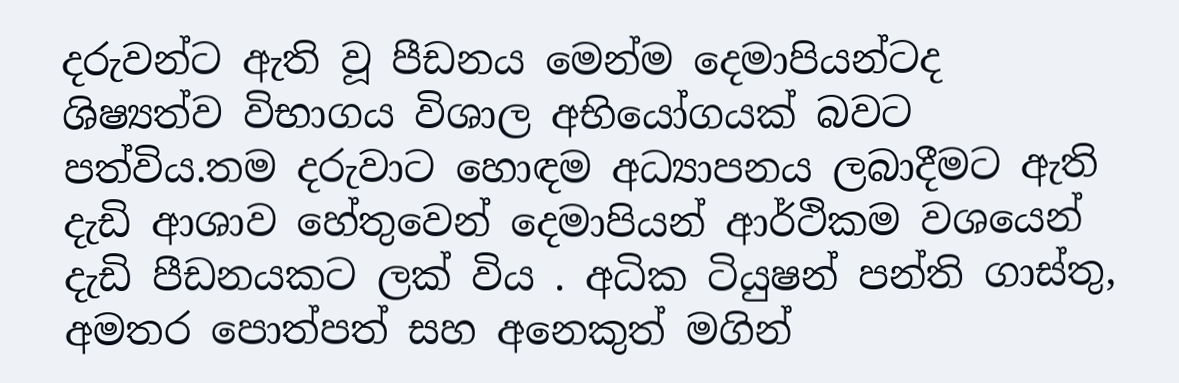දරුවන්ට ඇති වූ පීඩනය මෙන්ම දෙමාපියන්ටද ශිෂ්‍යත්ව විභාගය විශාල අභියෝගයක් බවට පත්විය.තම දරුවාට හොඳම අධ්‍යාපනය ලබාදීමට ඇති දැඩි ආශාව හේතුවෙන් දෙමාපියන් ආර්ථිකම වශයෙන් දැඩි පීඩනයකට ලක් විය . අධික ටියුෂන් පන්ති ගාස්තු, අමතර පොත්පත් සහ අනෙකුත් මගින්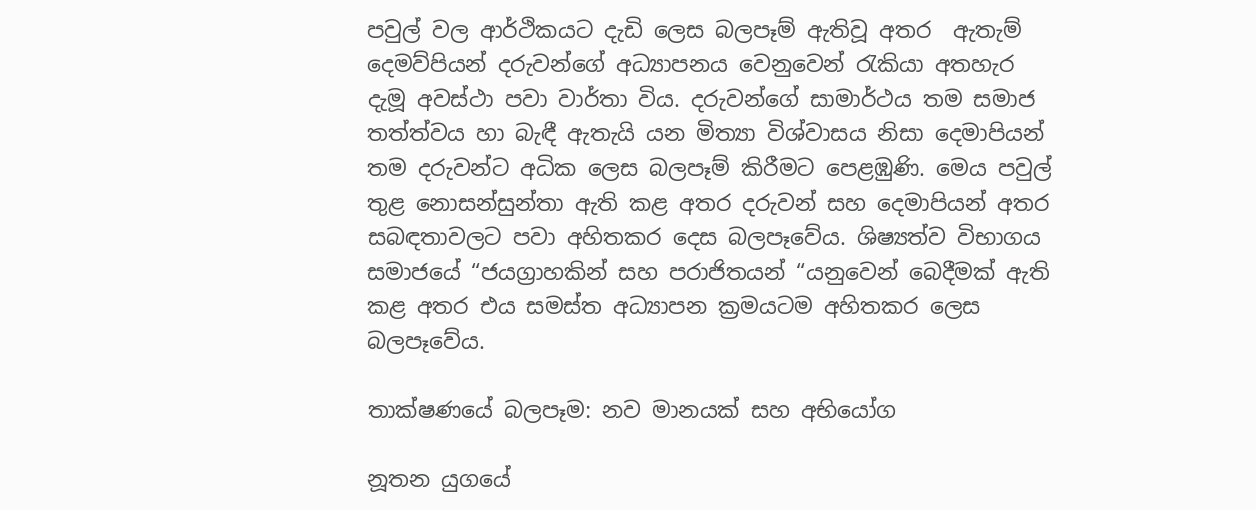පවුල් වල ආර්ථිකයට දැඩි ලෙස බලපෑම් ඇතිවූ අතර  ඇතැම් දෙමව්පියන් දරුවන්ගේ අධ්‍යාපනය වෙනුවෙන් රැකියා අතහැර දැමූ අවස්ථා පවා වාර්තා විය. දරුවන්ගේ සාමාර්ථය තම සමාජ තත්ත්වය හා බැඳී ඇතැයි යන මිත්‍යා විශ්වාසය නිසා දෙමාපියන් තම දරුවන්ට අධික ලෙස බලපෑම් කිරීමට පෙළඹුණි. මෙය පවුල් තුළ නොසන්සුන්තා ඇති කළ අතර දරුවන් සහ දෙමාපියන් අතර සබඳතාවලට පවා අහිතකර දෙස බලපෑවේය. ශිෂ්‍යත්ව විභාගය සමාජයේ “ජයග්‍රාහකින් සහ පරාජිතයන් “යනුවෙන් බෙදීමක් ඇති කළ අතර එය සමස්ත අධ්‍යාපන ක්‍රමයටම අහිතකර ලෙස බලපෑවේය.

තාක්ෂණයේ බලපෑම: නව මානයක් සහ අභියෝග

නූතන යුගයේ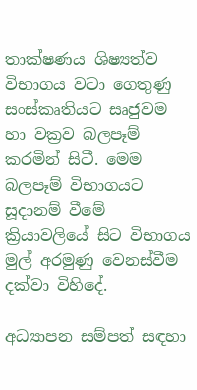තාක්ෂණය ශිෂ්‍යත්ව විභාගය වටා ගෙතුණු සංස්කෘතියට සෘජුවම හා වක්‍රව බලපෑම් කරමින් සිටී. මෙම බලපෑම් විභාගයට සූදානම් වීමේ ක්‍රියාවලියේ සිට විභාගය මුල් අරමුණු වෙනස්වීම දක්වා විහිදේ.

අධ්‍යාපන සම්පත් සඳහා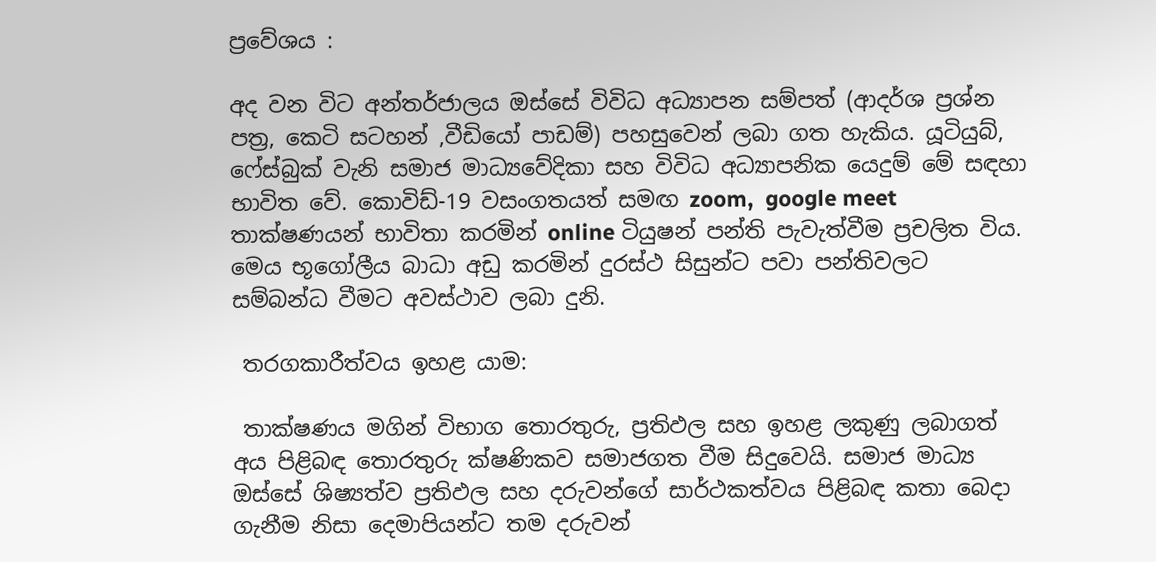ප්‍රවේශය :

අද වන විට අන්තර්ජාලය ඔස්සේ විවිධ අධ්‍යාපන සම්පත් (ආදර්ශ ප්‍රශ්න පත්‍ර, කෙටි සටහන් ,වීඩියෝ පාඩම්) පහසුවෙන් ලබා ගත හැකිය. යූටියුබ්, ෆේස්බුක් වැනි සමාජ මාධ්‍යවේදිකා සහ විවිධ අධ්‍යාපනික යෙදුම් මේ සඳහා භාවිත වේ. කොවිඩ්-19 වසංගතයත් සමඟ zoom,  google meet  තාක්ෂණයන් භාවිතා කරමින් online ටියුෂන් පන්ති පැවැත්වීම ප්‍රචලිත විය. මෙය භූගෝලීය බාධා අඩු කරමින් දුරස්ථ සිසුන්ට පවා පන්තිවලට සම්බන්ධ වීමට අවස්ථාව ලබා දුනි.

 තරගකාරීත්වය ඉහළ යාම:

 තාක්ෂණය මගින් විභාග තොරතුරු, ප්‍රතිඵල සහ ඉහළ ලකුණු ලබාගත් අය පිළිබඳ තොරතුරු ක්ෂණිකව සමාජගත වීම සිදුවෙයි. සමාජ මාධ්‍ය ඔස්සේ ශිෂ්‍යත්ව ප්‍රතිඵල සහ දරුවන්ගේ සාර්ථකත්වය පිළිබඳ කතා බෙදා ගැනීම නිසා දෙමාපියන්ට තම දරුවන්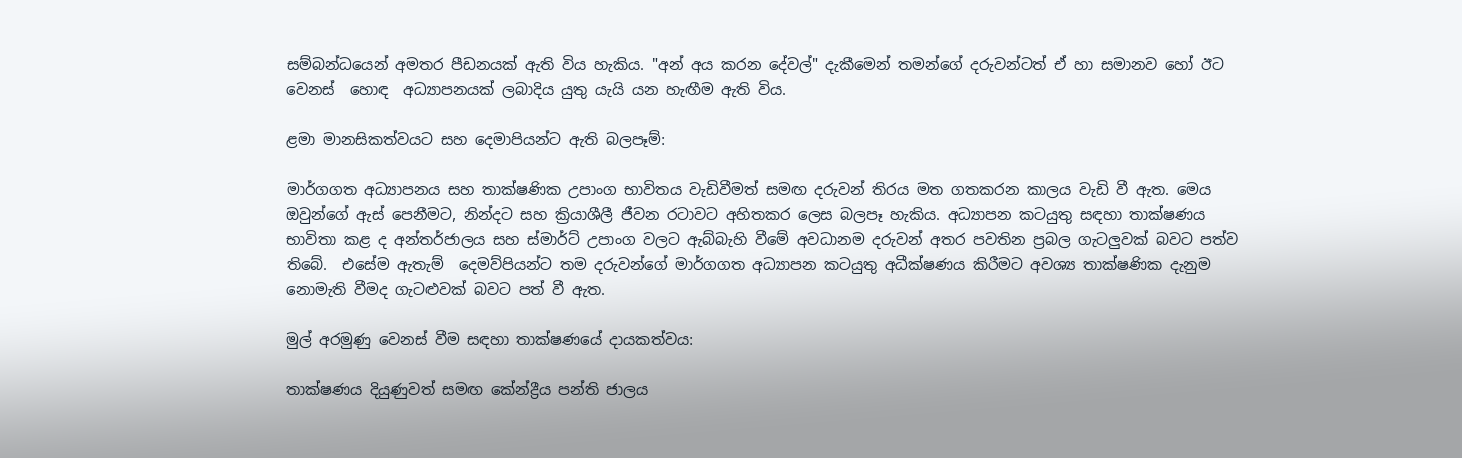සම්බන්ධයෙන් අමතර පීඩනයක් ඇති විය හැකිය. "අන් අය කරන දේවල්" දැකීමෙන් තමන්ගේ දරුවන්ටත් ඒ හා සමානව හෝ ඊට වෙනස්  හොඳ  අධ්‍යාපනයක් ලබාදිය යුතු යැයි යන හැඟීම ඇති විය.

ළමා මානසිකත්වයට සහ දෙමාපියන්ට ඇති බලපෑම්:

මාර්ගගත අධ්‍යාපනය සහ තාක්ෂණික උපාංග භාවිතය වැඩිවීමත් සමඟ දරුවන් තිරය මත ගතකරන කාලය වැඩි වී ඇත. මෙය ඔවුන්ගේ ඇස් පෙනීමට, නින්දට සහ ක්‍රියාශීලී ජීවන රටාවට අහිතකර ලෙස බලපෑ හැකිය. අධ්‍යාපන කටයුතු සඳහා තාක්ෂණය භාවිතා කළ ද අන්තර්ජාලය සහ ස්මාර්ට් උපාංග වලට ඇබ්බැහි වීමේ අවධානම දරුවන් අතර පවතින ප්‍රබල ගැටලුවක් බවට පත්ව තිබේ.  එසේම ඇතැම්  දෙමව්පියන්ට තම දරුවන්ගේ මාර්ගගත අධ්‍යාපන කටයුතු අධීක්ෂණය කිරීමට අවශ්‍ය තාක්ෂණික දැනුම නොමැති වීමද ගැටළුවක් බවට පත් වී ඇත.

මුල් අරමුණු වෙනස් වීම සඳහා තාක්ෂණයේ දායකත්වය:

තාක්ෂණය දියුණුවත් සමඟ කේන්ද්‍රීය පන්ති ජාලය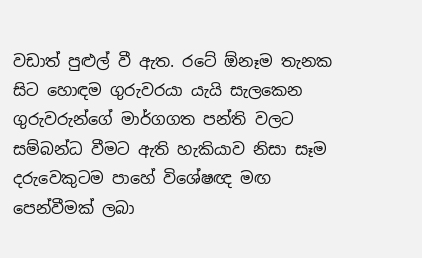වඩාත් පුළුල් වී ඇත. රටේ ඕනෑම තැනක සිට හොඳම ගුරුවරයා යැයි සැලකෙන ගුරුවරුන්ගේ මාර්ගගත පන්ති වලට සම්බන්ධ වීමට ඇති හැකියාව නිසා සෑම දරුවෙකුටම පාහේ විශේෂඥ මඟ පෙන්වීමක් ලබා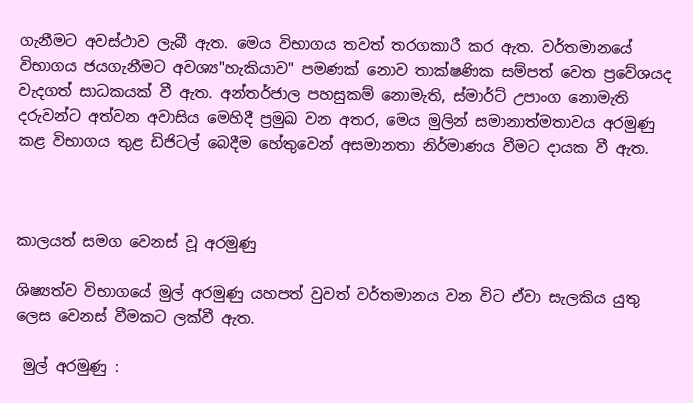ගැනීමට අවස්ථාව ලැබී ඇත. මෙය විභාගය තවත් තරගකාරී කර ඇත. වර්තමානයේ විභාගය ජයගැනීමට අවශ්‍ය"හැකියාව" පමණක් නොව තාක්ෂණික සම්පත් වෙත ප්‍රවේශයද වැදගත් සාධකයක් වී ඇත. අන්තර්ජාල පහසුකම් නොමැති, ස්මාර්ට් උපාංග නොමැති දරුවන්ට අත්වන අවාසිය මෙහිදී ප්‍රමුඛ වන අතර, මෙය මුලින් සමානාත්මතාවය අරමුණු කළ විභාගය තුළ ඩිජිටල් බෙදීම හේතුවෙන් අසමානතා නිර්මාණය වීමට දායක වී ඇත.



කාලයත් සමග වෙනස් වූ අරමුණු

ශිෂ්‍යත්ව විභාගයේ මුල් අරමුණු යහපත් වුවත් වර්තමානය වන විට ඒවා සැලකිය යුතු ලෙස වෙනස් වීමකට ලක්වී ඇත.

 මුල් අරමුණු :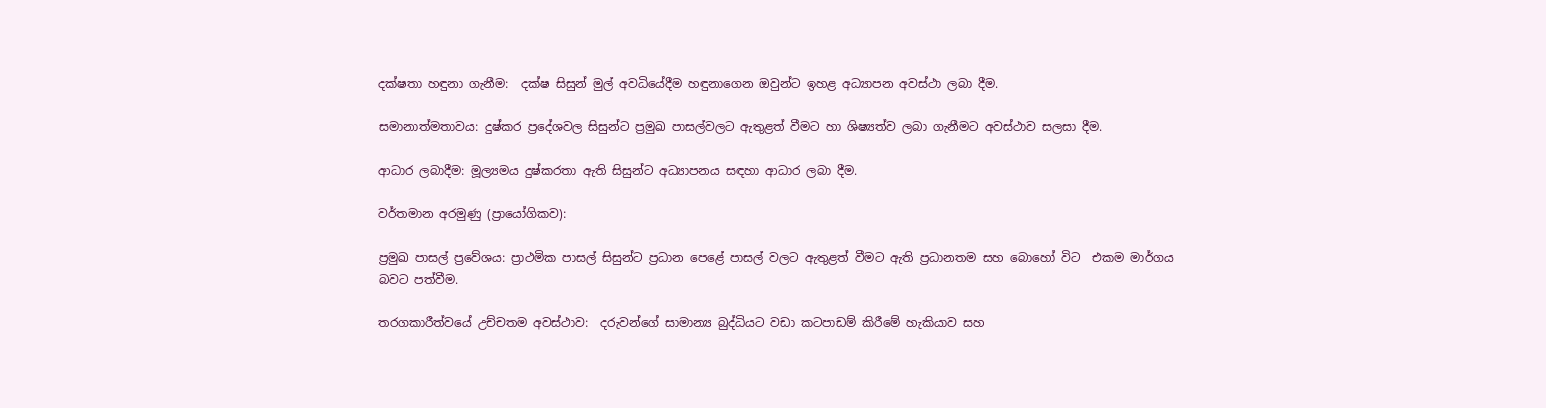දක්ෂතා හඳුනා ගැනීම:  දක්ෂ සිසුන් මුල් අවධියේදීම හඳුනාගෙන ඔවුන්ට ඉහළ අධ්‍යාපන අවස්ථා ලබා දීම.

සමානාත්මතාවය: දුෂ්කර ප්‍රදේශවල සිසුන්ට ප්‍රමුඛ පාසල්වලට ඇතුළත් වීමට හා ශිෂ්‍යත්ව ලබා ගැනීමට අවස්ථාව සලසා දීම.

ආධාර ලබාදීම: මූල්‍යමය දුෂ්කරතා ඇති සිසුන්ට අධ්‍යාපනය සඳහා ආධාර ලබා දීම.

වර්තමාන අරමුණු (ප්‍රායෝගිකව):

ප්‍රමුඛ පාසල් ප්‍රවේශය: ප්‍රාථමික පාසල් සිසුන්ට ප්‍රධාන පෙළේ පාසල් වලට ඇතුළත් වීමට ඇති ප්‍රධානතම සහ බොහෝ විට  එකම මාර්ගය බවට පත්වීම.

තරගකාරීත්වයේ උච්චතම අවස්ථාව:  දරුවන්ගේ සාමාන්‍ය බුද්ධියට වඩා කටපාඩම් කිරීමේ හැකියාව සහ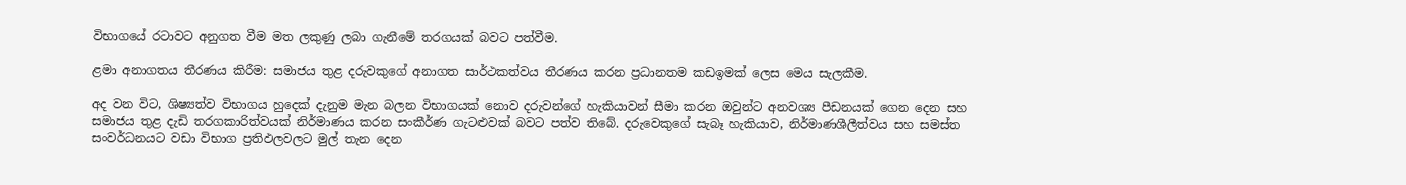විභාගයේ රටාවට අනුගත වීම මත ලකුණු ලබා ගැනීමේ තරගයක් බවට පත්වීම.

ළමා අනාගතය තීරණය කිරීම: සමාජය තුළ දරුවකුගේ අනාගත සාර්ථකත්වය තීරණය කරන ප්‍රධානතම කඩඉමක් ලෙස මෙය සැලකීම.

අද වන විට, ශිෂ්‍යත්ව විභාගය හුදෙක් දැනුම මැන බලන විභාගයක් නොව දරුවන්ගේ හැකියාවන් සීමා කරන ඔවුන්ට අනවශ්‍ය පීඩනයක් ගෙන දෙන සහ සමාජය තුළ දැඩි තරගකාරිත්වයක් නිර්මාණය කරන සංකීර්ණ ගැටළුවක් බවට පත්ව තිබේ. දරුවෙකුගේ සැබෑ හැකියාව, නිර්මාණශීලීත්වය සහ සමස්ත සංවර්ධනයට වඩා විභාග ප්‍රතිඵලවලට මුල් තැන දෙන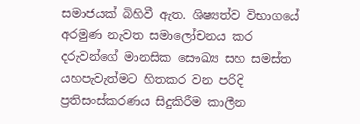සමාජයක් බිහිවී ඇත. ශිෂ්‍යත්ව විභාගයේ අරමුණ නැවත සමාලෝචනය කර දරුවන්ගේ මානසික සෞඛ්‍ය සහ සමස්ත යහපැවැත්මට හිතකර වන පරිදි ප්‍රතිසංස්කරණය සිදුකිරීම කාලීන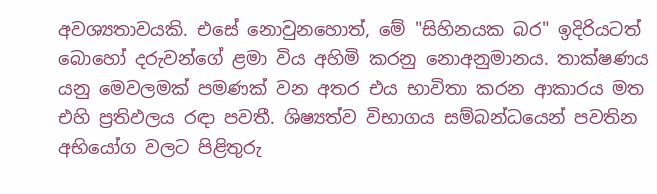අවශ්‍යතාවයකි. එසේ නොවුනහොත්, මේ "සිහිනයක බර" ඉදිරියටත් බොහෝ දරුවන්ගේ ළමා විය අහිමි කරනු නොඅනුමානය. තාක්ෂණය යනු මෙවලමක් පමණක් වන අතර එය භාවිතා කරන ආකාරය මත එහි ප්‍රතිඵලය රඳා පවතී. ශිෂ්‍යත්ව විභාගය සම්බන්ධයෙන් පවතින අභියෝග වලට පිළිතුරු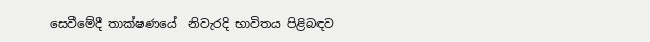සෙවීමේදී තාක්ෂණයේ  නිවැරදි භාවිතය පිළිබඳව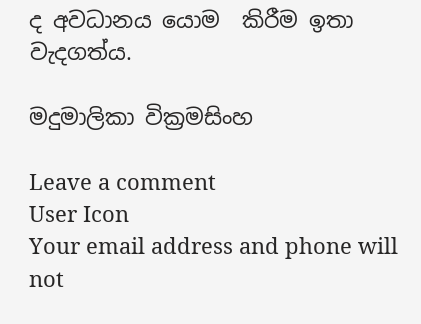ද අවධානය යොම  කිරීම ඉතා වැදගත්ය.

මදුමාලිකා වික්‍රමසිංහ

Leave a comment
User Icon
Your email address and phone will not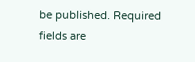be published. Required fields are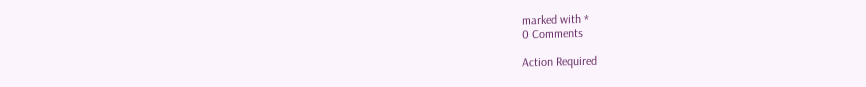marked with *
0 Comments

Action Required